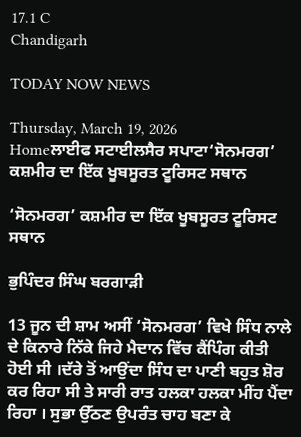17.1 C
Chandigarh

TODAY NOW NEWS

Thursday, March 19, 2026
Homeਲਾਈਫ ਸਟਾਈਲਸੈਰ ਸਪਾਟਾ‘ਸੋਨਮਰਗ’ ਕਸ਼ਮੀਰ ਦਾ ਇੱਕ ਖੂਬਸੂਰਤ ਟੂਰਿਸਟ ਸਥਾਨ

‘ਸੋਨਮਰਗ’ ਕਸ਼ਮੀਰ ਦਾ ਇੱਕ ਖੂਬਸੂਰਤ ਟੂਰਿਸਟ ਸਥਾਨ

ਭੁਪਿੰਦਰ ਸਿੰਘ ਬਰਗਾੜੀ

13 ਜੂਨ ਦੀ ਸ਼ਾਮ ਅਸੀਂ ‘ਸੋਨਮਰਗ’ ਵਿਖੇ ਸਿੰਧ ਨਾਲੇ ਦੇ ਕਿਨਾਰੇ ਨਿੱਕੇ ਜਿਹੇ ਮੈਦਾਨ ਵਿੱਚ ਕੈਂਪਿੰਗ ਕੀਤੀ ਹੋਈ ਸੀ ।ਦੱਰੇ ਤੋਂ ਆਉਂਦਾ ਸਿੰਧ ਦਾ ਪਾਣੀ ਬਹੁਤ ਸ਼ੋਰ ਕਰ ਰਿਹਾ ਸੀ ਤੇ ਸਾਰੀ ਰਾਤ ਹਲਕਾ ਹਲਕਾ ਮੀਂਹ ਪੈਂਦਾ ਰਿਹਾ । ਸੁਭਾ ਉੱਠਣ ਉਪਰੰਤ ਚਾਹ ਬਣਾ ਕੇ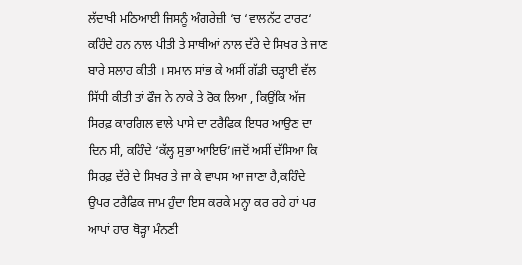ਲੱਦਾਖੀ ਮਠਿਆਈ ਜਿਸਨੂੰ ਅੰਗਰੇਜ਼ੀ ‘ਚ ‘ਵਾਲਨੱਟ ਟਾਰਟ‘ ਕਹਿੰਦੇ ਹਨ ਨਾਲ ਪੀਤੀ ਤੇ ਸਾਥੀਆਂ ਨਾਲ ਦੱਰੇ ਦੇ ਸਿਖਰ ਤੇ ਜਾਣ ਬਾਰੇ ਸਲਾਹ ਕੀਤੀ । ਸਮਾਨ ਸਾਂਭ ਕੇ ਅਸੀਂ ਗੱਡੀ ਚੜ੍ਹਾਈ ਵੱਲ ਸਿੱਧੀ ਕੀਤੀ ਤਾਂ ਫੌਜ ਨੇ ਨਾਕੇ ਤੇ ਰੋਕ ਲਿਆ , ਕਿਉਂਕਿ ਅੱਜ ਸਿਰਫ਼ ਕਾਰਗਿਲ ਵਾਲੇ ਪਾਸੇ ਦਾ ਟਰੈਫਿਕ ਇਧਰ ਆਉਣ ਦਾ ਦਿਨ ਸੀ, ਕਹਿੰਦੇ ‘ਕੱਲ੍ਹ ਸੁਭਾ ਆਇਓ’।ਜਦੋਂ ਅਸੀਂ ਦੱਸਿਆ ਕਿ ਸਿਰਫ਼ ਦੱਰੇ ਦੇ ਸਿਖਰ ਤੇ ਜਾ ਕੇ ਵਾਪਸ ਆ ਜਾਣਾ ਹੈ,ਕਹਿੰਦੇ ਉਪਰ ਟਰੈਫਿਕ ਜਾਮ ਹੁੰਦਾ ਇਸ ਕਰਕੇ ਮਨ੍ਹਾ ਕਰ ਰਹੇ ਹਾਂ ਪਰ ਆਪਾਂ ਹਾਰ ਥੋੜ੍ਹਾ ਮੰਨਣੀ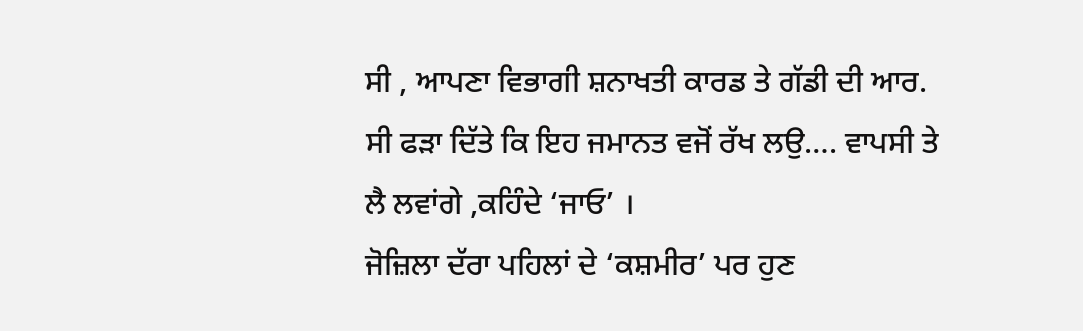ਸੀ , ਆਪਣਾ ਵਿਭਾਗੀ ਸ਼ਨਾਖਤੀ ਕਾਰਡ ਤੇ ਗੱਡੀ ਦੀ ਆਰ. ਸੀ ਫੜਾ ਦਿੱਤੇ ਕਿ ਇਹ ਜਮਾਨਤ ਵਜੋਂ ਰੱਖ ਲਉ…. ਵਾਪਸੀ ਤੇ ਲੈ ਲਵਾਂਗੇ ,ਕਹਿੰਦੇ ‘ਜਾਓ’ ।
ਜੋਜ਼ਿਲਾ ਦੱਰਾ ਪਹਿਲਾਂ ਦੇ ‘ਕਸ਼ਮੀਰ’ ਪਰ ਹੁਣ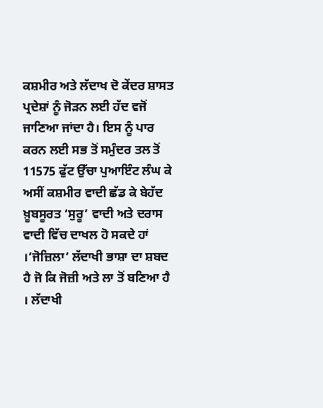ਕਸ਼ਮੀਰ ਅਤੇ ਲੱਦਾਖ ਦੋ ਕੇਂਦਰ ਸ਼ਾਸਤ ਪ੍ਰਦੇਸ਼ਾਂ ਨੂੰ ਜੋੜਨ ਲਈ ਹੱਦ ਵਜੋਂ ਜਾਣਿਆ ਜਾਂਦਾ ਹੈ। ਇਸ ਨੂੰ ਪਾਰ ਕਰਨ ਲਈ ਸਭ ਤੋਂ ਸਮੁੰਦਰ ਤਲ ਤੋਂ 11575 ਫੁੱਟ ਉੱਚਾ ਪੁਆਇੰਟ ਲੰਘ ਕੇ ਅਸੀਂ ਕਸ਼ਮੀਰ ਵਾਦੀ ਛੱਡ ਕੇ ਬੇਹੱਦ ਖ਼ੂਬਸੂਰਤ ‘ਸੁਰੂ’ ਵਾਦੀ ਅਤੇ ਦਰਾਸ ਵਾਦੀ ਵਿੱਚ ਦਾਖਲ ਹੋ ਸਕਦੇ ਹਾਂ ।’ਜੋਜ਼ਿਲਾ’ ਲੱਦਾਖੀ ਭਾਸ਼ਾ ਦਾ ਸ਼ਬਦ ਹੈ ਜੋ ਕਿ ਜੋਜ਼ੀ ਅਤੇ ਲਾ ਤੋਂ ਬਣਿਆ ਹੈ । ਲੱਦਾਖੀ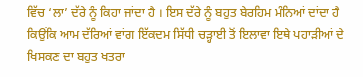ਵਿੱਚ ‘ਲਾ’ ਦੱਰੇ ਨੂੰ ਕਿਹਾ ਜਾਂਦਾ ਹੈ । ਇਸ ਦੱਰੇ ਨੂੰ ਬਹੁਤ ਬੇਰਹਿਮ ਮੰਨਿਆਂ ਦਾਂਦਾ ਹੈ ਕਿਉਂਕਿ ਆਮ ਦੱਰਿਆਂ ਵਾਂਗ ਇੱਕਦਮ ਸਿੱਧੀ ਚੜ੍ਹਾਈ ਤੋਂ ਇਲਾਵਾ ਇਥੇ ਪਹਾੜੀਆਂ ਦੇ ਖਿਸਕਣ ਦਾ ਬਹੁਤ ਖਤਰਾ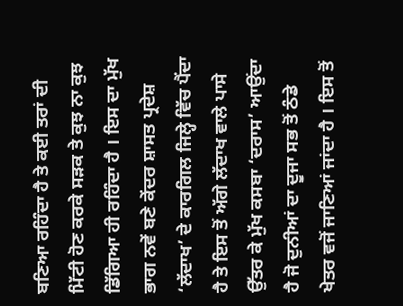ਬਣਿਆ ਰਹਿੰਦਾ ਹੈ ਤੇ ਕਈ ਤਰਾਂ ਦੀ ਮਿੱਟੀ ਹੋਣ ਕਰਕੇ ਸੜਕ ਤੇ ਕੁਝ ਨਾ ਕੁਝ ਡਿੱਗਿਆ ਹੀ ਰਹਿੰਦਾ ਹੈ । ਇਸ ਦਾ ਮੁੱਖ ਭਾਗ ਨਵੇਂ ਬਣੇ ਕੇਂਦਰ ਸ਼ਾਸਤ ਪ੍ਰਦੇਸ਼ ‘ਲੱਦਾਖ’ ਦੇ ਕਾਰਗਿਲ ਜਿਲ੍ਹੇ ਵਿੱਚ ਪੈਂਦਾ ਹੈ ਤੇ ਇਸ ਤੋਂ ਅੱਗੇ ਲੱਦਾਖ ਵਾਲੇ ਪਾਸੇ ਉੱਤਰ ਕੇ ਮੁੱਖ ਕਸਬਾ ‘ਦਰਾਸ’ ਆਉਂਦਾ ਹੈ ਜੋ ਦੁਨੀਆਂ ਦਾ ਦੂਜਾ ਸਭ ਤੋਂ ਠੰਡੇ ਖੇਤਰ ਵਜੋਂ ਜਾਣਿਆਂ ਜਾਂਦਾ ਹੈ । ਇਸ ਤੋਂ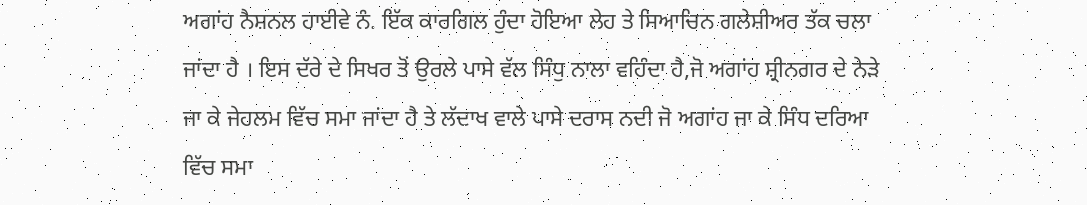ਅਗਾਂਹ ਨੈਸ਼ਨਲ ਹਾਈਵੇ ਨੰ. ਇੱਕ ਕਾਰਗਿਲ ਹੁੰਦਾ ਹੋਇਆ ਲੇਹ ਤੇ ਸਿਆਚਿਨ ਗਲੇਸ਼ੀਅਰ ਤੱਕ ਚਲਾ ਜਾਂਦਾ ਹੈ । ਇਸ ਦੱਰੇ ਦੇ ਸਿਖਰ ਤੋਂ ਉਰਲੇ ਪਾਸੇ ਵੱਲ ਸਿੰਧੁ ਨਾਲਾ ਵਹਿੰਦਾ ਹੈ,ਜੋ ਅਗਾਂਹ ਸ਼੍ਰੀਨਗਰ ਦੇ ਨੇੜੇ ਜਾ ਕੇ ਜੇਹਲਮ ਵਿੱਚ ਸਮਾ ਜਾਂਦਾ ਹੈ ਤੇ ਲੱਦਾਖ ਵਾਲੇ ਪਾਸੇ ਦਰਾਸ ਨਦੀ ਜੋ ਅਗਾਂਹ ਜਾ ਕੇ ਸਿੰਧ ਦਰਿਆ ਵਿੱਚ ਸਮਾ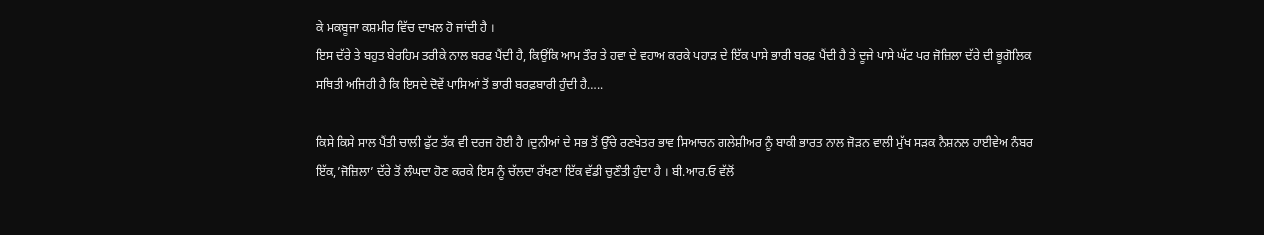ਕੇ ਮਕਬੂਜਾ ਕਸ਼ਮੀਰ ਵਿੱਚ ਦਾਖਲ ਹੋ ਜਾਂਦੀ ਹੈ ।
ਇਸ ਦੱਰੇ ਤੇ ਬਹੁਤ ਬੇਰਹਿਮ ਤਰੀਕੇ ਨਾਲ ਬਰਫ ਪੈਂਦੀ ਹੈ, ਕਿਉਂਕਿ ਆਮ ਤੌਰ ਤੇ ਹਵਾ ਦੇ ਵਹਾਅ ਕਰਕੇ ਪਹਾੜ ਦੇ ਇੱਕ ਪਾਸੇ ਭਾਰੀ ਬਰਫ਼ ਪੈਂਦੀ ਹੈ ਤੇ ਦੂਜੇ ਪਾਸੇ ਘੱਟ ਪਰ ਜੋਜ਼ਿਲਾ ਦੱਰੇ ਦੀ ਭੂਗੋਲਿਕ ਸਥਿਤੀ ਅਜਿਹੀ ਹੈ ਕਿ ਇਸਦੇ ਦੋਵੇਂ ਪਾਸਿਆਂ ਤੋਂ ਭਾਰੀ ਬਰਫ਼ਬਾਰੀ ਹੁੰਦੀ ਹੈ…..

ਕਿਸੇ ਕਿਸੇ ਸਾਲ ਪੈਂਤੀ ਚਾਲੀ ਫੁੱਟ ਤੱਕ ਵੀ ਦਰਜ ਹੋਈ ਹੈ ।ਦੁਨੀਆਂ ਦੇ ਸਭ ਤੋਂ ਉੱਚੇ ਰਣਖੇਤਰ ਭਾਵ ਸਿਆਚਨ ਗਲੇਸ਼ੀਅਰ ਨੂੰ ਬਾਕੀ ਭਾਰਤ ਨਾਲ ਜੋੜਨ ਵਾਲੀ ਮੁੱਖ ਸੜਕ ਨੈਸ਼ਨਲ ਹਾਈਵੇਅ ਨੰਬਰ ਇੱਕ,’ਜੋਜ਼ਿਲਾ’ ਦੱਰੇ ਤੋਂ ਲੰਘਦਾ ਹੋਣ ਕਰਕੇ ਇਸ ਨੂੰ ਚੱਲਦਾ ਰੱਖਣਾ ਇੱਕ ਵੱਡੀ ਚੁਣੌਤੀ ਹੁੰਦਾ ਹੈ । ਬੀ.ਆਰ.ਓ ਵੱਲੋਂ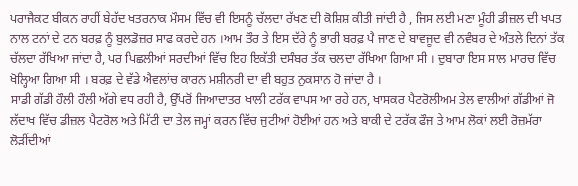ਪਰਾਜੈਕਟ ਬੀਕਨ ਰਾਹੀਂ ਬੇਹੱਦ ਖਤਰਨਾਕ ਮੌਸਮ ਵਿੱਚ ਵੀ ਇਸਨੂੰ ਚੱਲਦਾ ਰੱਖਣ ਦੀ ਕੋਸ਼ਿਸ਼ ਕੀਤੀ ਜਾਂਦੀ ਹੈ , ਜਿਸ ਲਈ ਮਣਾ ਮੂੰਹੀ ਡੀਜ਼ਲ ਦੀ ਖਪਤ ਨਾਲ ਟਨਾਂ ਦੇ ਟਨ ਬਰਫ਼ ਨੂੰ ਬੁਲਡੋਜ਼ਰ ਸਾਫ ਕਰਦੇ ਹਨ ।ਆਮ ਤੌਰ ਤੇ ਇਸ ਦੱਰੇ ਨੂੰ ਭਾਰੀ ਬਰਫ਼ ਪੈ ਜਾਣ ਦੇ ਬਾਵਜੂਦ ਵੀ ਨਵੰਬਰ ਦੇ ਅੰਤਲੇ ਦਿਨਾਂ ਤੱਕ ਚੱਲਦਾ ਰੱਖਿਆ ਜਾਂਦਾ ਹੈ, ਪਰ ਪਿਛਲੀਆਂ ਸਰਦੀਆਂ ਵਿੱਚ ਇਹ ਇਕੱਤੀ ਦਸੰਬਰ ਤੱਕ ਚਲਦਾ ਰੱਖਿਆ ਗਿਆ ਸੀ । ਦੁਬਾਰਾ ਇਸ ਸਾਲ ਮਾਰਚ ਵਿੱਚ ਖੋਲ੍ਹਿਆ ਗਿਆ ਸੀ । ਬਰਫ਼ ਦੇ ਵੱਡੇ ਐਵਲਾਂਚ ਕਾਰਨ ਮਸ਼ੀਨਰੀ ਦਾ ਵੀ ਬਹੁਤ ਨੁਕਸਾਨ ਹੋ ਜਾਂਦਾ ਹੈ ।
ਸਾਡੀ ਗੱਡੀ ਹੌਲੀ ਹੌਲੀ ਅੱਗੇ ਵਧ ਰਹੀ ਹੈ, ਉੱਪਰੋਂ ਜਿਆਦਾਤਰ ਖਾਲੀ ਟਰੱਕ ਵਾਪਸ ਆ ਰਹੇ ਹਨ, ਖਾਸਕਰ ਪੈਟਰੋਲੀਅਮ ਤੇਲ ਵਾਲੀਆਂ ਗੱਡੀਆਂ ਜੋ ਲੱਦਾਖ ਵਿੱਚ ਡੀਜ਼ਲ ਪੈਟਰੋਲ ਅਤੇ ਮਿੱਟੀ ਦਾ ਤੇਲ ਜਮ੍ਹਾਂ ਕਰਨ ਵਿੱਚ ਜੁਟੀਆਂ ਹੋਈਆਂ ਹਨ ਅਤੇ ਬਾਕੀ ਦੇ ਟਰੱਕ ਫੌਜ ਤੇ ਆਮ ਲੋਕਾਂ ਲਈ ਰੋਜ਼ਮੱਰਾ ਲੋੜੀਂਦੀਆਂ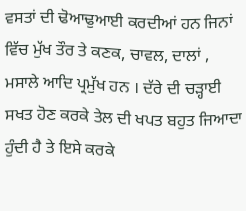ਵਸਤਾਂ ਦੀ ਢੋਆਢੁਆਈ ਕਰਦੀਆਂ ਹਨ ਜਿਨਾਂ ਵਿੱਚ ਮੁੱਖ ਤੌਰ ਤੇ ਕਣਕ, ਚਾਵਲ, ਦਾਲਾਂ , ਮਸਾਲੇ ਆਦਿ ਪ੍ਰਮੁੱਖ ਹਨ । ਦੱਰੇ ਦੀ ਚੜ੍ਹਾਈ ਸਖਤ ਹੋਣ ਕਰਕੇ ਤੇਲ ਦੀ ਖਪਤ ਬਹੁਤ ਜਿਆਦਾ ਹੁੰਦੀ ਹੈ ਤੇ ਇਸੇ ਕਰਕੇ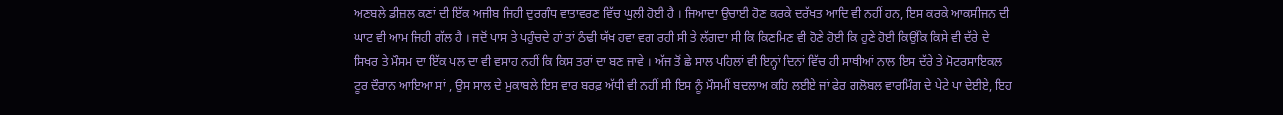ਅਣਬਲੇ ਡੀਜ਼ਲ ਕਣਾਂ ਦੀ ਇੱਕ ਅਜੀਬ ਜਿਹੀ ਦੁਰਗੰਧ ਵਾਤਾਵਰਣ ਵਿੱਚ ਘੁਲੀ ਹੋਈ ਹੈ । ਜਿਆਦਾ ਉਚਾਈ ਹੋਣ ਕਰਕੇ ਦਰੱਖਤ ਆਦਿ ਵੀ ਨਹੀਂ ਹਨ, ਇਸ ਕਰਕੇ ਆਕਸੀਜਨ ਦੀ ਘਾਟ ਵੀ ਆਮ ਜਿਹੀ ਗੱਲ ਹੈ । ਜਦੋਂ ਪਾਸ ਤੇ ਪਹੁੰਚਦੇ ਹਾਂ ਤਾਂ ਠੰਢੀ ਯੱਖ ਹਵਾ ਵਗ ਰਹੀ ਸੀ ਤੇ ਲੱਗਦਾ ਸੀ ਕਿ ਕਿਣਮਿਣ ਵੀ ਹੋਣੇ ਹੋਈ ਕਿ ਹੁਣੇ ਹੋਈ ਕਿਉਂਕਿ ਕਿਸੇ ਵੀ ਦੱਰੇ ਦੇ ਸਿਖਰ ਤੇ ਮੌਸਮ ਦਾ ਇੱਕ ਪਲ ਦਾ ਵੀ ਵਸਾਹ ਨਹੀਂ ਕਿ ਕਿਸ ਤਰਾਂ ਦਾ ਬਣ ਜਾਵੇ । ਅੱਜ ਤੋਂ ਛੇ ਸਾਲ ਪਹਿਲਾਂ ਵੀ ਇਨ੍ਹਾਂ ਦਿਨਾਂ ਵਿੱਚ ਹੀ ਸਾਥੀਆਂ ਨਾਲ ਇਸ ਦੱਰੇ ਤੇ ਮੋਟਰਸਾਇਕਲ ਟੂਰ ਦੌਰਾਨ ਆਇਆ ਸਾਂ , ਉਸ ਸਾਲ ਦੇ ਮੁਕਾਬਲੇ ਇਸ ਵਾਰ ਬਰਫ਼ ਅੱਧੀ ਵੀ ਨਹੀਂ ਸੀ ਇਸ ਨੂੰ ਮੌਸਮੀਂ ਬਦਲਾਅ ਕਹਿ ਲਈਏ ਜਾਂ ਫੇਰ ਗਲੋਬਲ ਵਾਰਮਿੰਗ ਦੇ ਪੇਟੇ ਪਾ ਦੇਈਏ, ਇਹ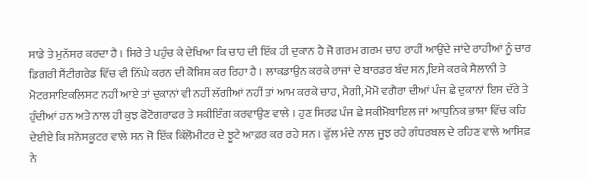ਸਾਡੇ ਤੇ ਮੁਨੱਸਰ ਕਰਦਾ ਹੈ । ਸਿਰੇ ਤੇ ਪਹੁੰਚ ਕੇ ਦੇਖਿਆ ਕਿ ਚਾਹ ਦੀ ਇੱਕ ਹੀ ਦੁਕਾਨ ਹੈ ਜੋ ਗਰਮ ਗਰਮ ਚਾਹ ਰਾਹੀਂ ਆਉਂਦੇ ਜਾਂਦੇ ਰਾਹੀਆਂ ਨੂੰ ਚਾਰ ਡਿਗਰੀ ਸੈਂਟੀਗਰੇਡ ਵਿੱਚ ਵੀ ਨਿੱਘੇ ਕਰਨ ਦੀ ਕੋਸ਼ਿਸ਼ ਕਰ ਰਿਹਾ ਹੈ । ਲਾਕਡਾਉਨ ਕਰਕੇ ਰਾਜਾਂ ਦੇ ਬਾਰਡਰ ਬੰਦ ਸਨ,ਇਸੇ ਕਰਕੇ ਸੈਲਾਨੀ ਤੇ ਮੋਟਰਸਾਇਕਲਿਸਟ ਨਹੀਂ ਆਏ ਤਾਂ ਦੁਕਾਨਾਂ ਵੀ ਨਹੀਂ ਲੱਗੀਆਂ ਨਹੀਂ ਤਾਂ ਆਮ ਕਰਕੇ ਚਾਹ, ਮੈਗੀ, ਮੋਮੋ ਵਗੈਰਾ ਦੀਆਂ ਪੰਜ ਛੇ ਦੁਕਾਨਾਂ ਇਸ ਦੱਰੇ ਤੇ ਹੁੰਦੀਆਂ ਹਨ ਅਤੇ ਨਾਲ ਹੀ ਕੁਝ ਫੋਟੋਗਰਾਫਰ ਤੇ ਸਕੀਇੰਗ ਕਰਵਾਉਣ ਵਾਲੇ । ਹੁਣ ਸਿਰਫ ਪੰਜ ਛੇ ਸਕੀਮੋਬਾਇਲ ਜਾਂ ਆਧੁਨਿਕ ਭਾਸ਼ਾ ਵਿੱਚ ਕਹਿ ਦੇਈਏ ਕਿ ਸਨੋਸਕੂਟਰ ਵਾਲੇ ਸਨ ਜੋ ਇੱਕ ਕਿੱਲੋਮੀਟਰ ਦੇ ਝੂਟੇ ਆਫ਼ਰ ਕਰ ਰਹੇ ਸਨ । ਫੁੱਲ ਮੰਦੇ ਨਾਲ ਜੂਝ ਰਹੇ ਗੰਧਰਬਲ ਦੇ ਰਹਿਣ ਵਾਲੇ ਆਸਿਫ਼ ਨੇ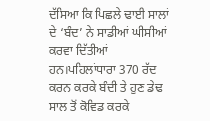ਦੱਸਿਆ ਕਿ ਪਿਛਲੇ ਢਾਈ ਸਾਲਾਂ ਦੇ ‘ਬੰਦ’ ਨੇ ਸਾਡੀਆਂ ਘੀਸੀਆਂ ਕਰਵਾ ਦਿੱਤੀਆਂ ਹਨ।ਪਹਿਲਾਂਧਾਰਾ 370 ਰੱਦ ਕਰਨ ਕਰਕੇ ਬੰਦੀ ਤੇ ਹੁਣ ਡੇਢ ਸਾਲ ਤੋਂ ਕੋਵਿਡ ਕਰਕੇ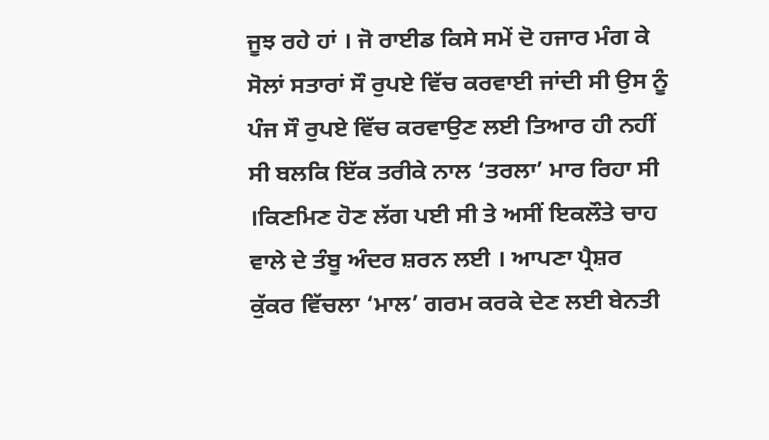ਜੂਝ ਰਹੇ ਹਾਂ । ਜੋ ਰਾਈਡ ਕਿਸੇ ਸਮੇਂ ਦੋ ਹਜਾਰ ਮੰਗ ਕੇ ਸੋਲਾਂ ਸਤਾਰਾਂ ਸੌ ਰੁਪਏ ਵਿੱਚ ਕਰਵਾਈ ਜਾਂਦੀ ਸੀ ਉਸ ਨੂੰ ਪੰਜ ਸੌ ਰੁਪਏ ਵਿੱਚ ਕਰਵਾਉਣ ਲਈ ਤਿਆਰ ਹੀ ਨਹੀਂ ਸੀ ਬਲਕਿ ਇੱਕ ਤਰੀਕੇ ਨਾਲ ‘ਤਰਲਾ’ ਮਾਰ ਰਿਹਾ ਸੀ ।ਕਿਣਮਿਣ ਹੋਣ ਲੱਗ ਪਈ ਸੀ ਤੇ ਅਸੀਂ ਇਕਲੌਤੇ ਚਾਹ ਵਾਲੇ ਦੇ ਤੰਬੂ ਅੰਦਰ ਸ਼ਰਨ ਲਈ । ਆਪਣਾ ਪ੍ਰੈਸ਼ਰ ਕੁੱਕਰ ਵਿੱਚਲਾ ‘ਮਾਲ’ ਗਰਮ ਕਰਕੇ ਦੇਣ ਲਈ ਬੇਨਤੀ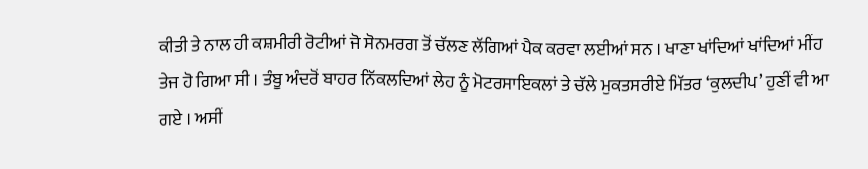ਕੀਤੀ ਤੇ ਨਾਲ ਹੀ ਕਸ਼ਮੀਰੀ ਰੋਟੀਆਂ ਜੋ ਸੋਨਮਰਗ ਤੋਂ ਚੱਲਣ ਲੱਗਿਆਂ ਪੈਕ ਕਰਵਾ ਲਈਆਂ ਸਨ । ਖਾਣਾ ਖਾਂਦਿਆਂ ਖਾਂਦਿਆਂ ਮੀਂਹ ਤੇਜ ਹੋ ਗਿਆ ਸੀ । ਤੰਬੂ ਅੰਦਰੋਂ ਬਾਹਰ ਨਿੱਕਲਦਿਆਂ ਲੇਹ ਨੂੰ ਮੋਟਰਸਾਇਕਲਾਂ ਤੇ ਚੱਲੇ ਮੁਕਤਸਰੀਏ ਮਿੱਤਰ ‘ਕੁਲਦੀਪ’ ਹੁਣੀਂ ਵੀ ਆ ਗਏ । ਅਸੀਂ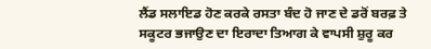ਲੈਂਡ ਸਲਾਇਡ ਹੋਣ ਕਰਕੇ ਰਸਤਾ ਬੰਦ ਹੋ ਜਾਣ ਦੇ ਡਰੋਂ ਬਰਫ਼ ਤੇ ਸਕੂਟਰ ਭਜਾਉਣ ਦਾ ਇਰਾਦਾ ਤਿਆਗ ਕੇ ਵਾਪਸੀ ਸ਼ੁਰੂ ਕਰ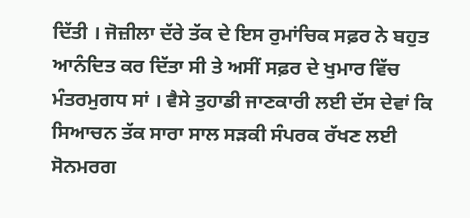ਦਿੱਤੀ । ਜੋਜ਼ੀਲਾ ਦੱਰੇ ਤੱਕ ਦੇ ਇਸ ਰੁਮਾਂਚਿਕ ਸਫ਼ਰ ਨੇ ਬਹੁਤ ਆਨੰਦਿਤ ਕਰ ਦਿੱਤਾ ਸੀ ਤੇ ਅਸੀਂ ਸਫ਼ਰ ਦੇ ਖੁਮਾਰ ਵਿੱਚ ਮੰਤਰਮੁਗਧ ਸਾਂ । ਵੈਸੇ ਤੁਹਾਡੀ ਜਾਣਕਾਰੀ ਲਈ ਦੱਸ ਦੇਵਾਂ ਕਿ ਸਿਆਚਨ ਤੱਕ ਸਾਰਾ ਸਾਲ ਸੜਕੀ ਸੰਪਰਕ ਰੱਖਣ ਲਈ ਸੋਨਮਰਗ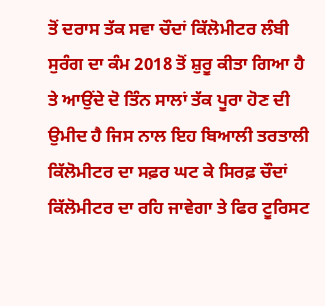ਤੋਂ ਦਰਾਸ ਤੱਕ ਸਵਾ ਚੌਦਾਂ ਕਿੱਲੋਮੀਟਰ ਲੰਬੀ ਸੁਰੰਗ ਦਾ ਕੰਮ 2018 ਤੋਂ ਸ਼ੁਰੂ ਕੀਤਾ ਗਿਆ ਹੈ ਤੇ ਆਉਂਦੇ ਦੋ ਤਿੰਨ ਸਾਲਾਂ ਤੱਕ ਪੂਰਾ ਹੋਣ ਦੀ ਉਮੀਦ ਹੈ ਜਿਸ ਨਾਲ ਇਹ ਬਿਆਲੀ ਤਰਤਾਲੀ ਕਿੱਲੋਮੀਟਰ ਦਾ ਸਫ਼ਰ ਘਟ ਕੇ ਸਿਰਫ਼ ਚੌਦਾਂ ਕਿੱਲੋਮੀਟਰ ਦਾ ਰਹਿ ਜਾਵੇਗਾ ਤੇ ਫਿਰ ਟੂਰਿਸਟ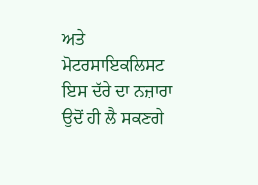ਅਤੇ ਮੋਟਰਸਾਇਕਲਿਸਟ ਇਸ ਦੱਰੇ ਦਾ ਨਜ਼ਾਰਾ ਉਦੋਂ ਹੀ ਲੈ ਸਕਣਗੇ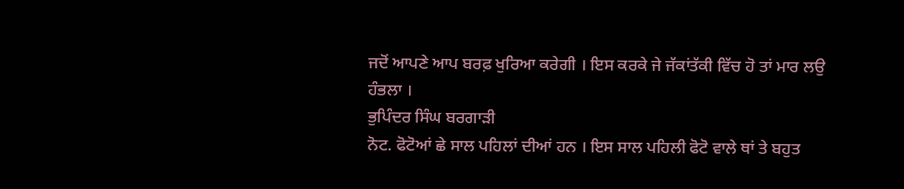ਜਦੋਂ ਆਪਣੇ ਆਪ ਬਰਫ਼ ਖੁਰਿਆ ਕਰੇਗੀ । ਇਸ ਕਰਕੇ ਜੇ ਜੱਕਾਂਤੱਕੀ ਵਿੱਚ ਹੋ ਤਾਂ ਮਾਰ ਲਉ ਹੰਭਲਾ ।
ਭੁਪਿੰਦਰ ਸਿੰਘ ਬਰਗਾੜੀ
ਨੋਟ. ਫੋਟੋਆਂ ਛੇ ਸਾਲ ਪਹਿਲਾਂ ਦੀਆਂ ਹਨ । ਇਸ ਸਾਲ ਪਹਿਲੀ ਫੋਟੋ ਵਾਲੇ ਥਾਂ ਤੇ ਬਹੁਤ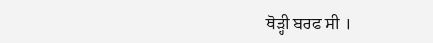ਥੋੜ੍ਹੀ ਬਰਫ ਸੀ ।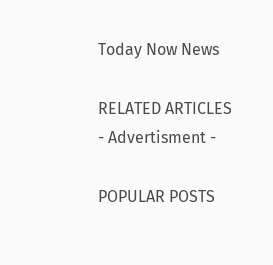Today Now News

RELATED ARTICLES
- Advertisment -

POPULAR POSTS